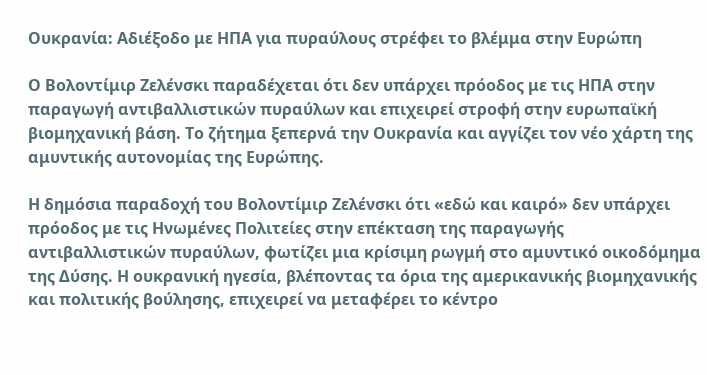Ουκρανία: Αδιέξοδο με ΗΠΑ για πυραύλους στρέφει το βλέμμα στην Ευρώπη

Ο Βολοντίμιρ Ζελένσκι παραδέχεται ότι δεν υπάρχει πρόοδος με τις ΗΠΑ στην παραγωγή αντιβαλλιστικών πυραύλων και επιχειρεί στροφή στην ευρωπαϊκή βιομηχανική βάση. Το ζήτημα ξεπερνά την Ουκρανία και αγγίζει τον νέο χάρτη της αμυντικής αυτονομίας της Ευρώπης.

Η δημόσια παραδοχή του Βολοντίμιρ Ζελένσκι ότι «εδώ και καιρό» δεν υπάρχει πρόοδος με τις Ηνωμένες Πολιτείες στην επέκταση της παραγωγής αντιβαλλιστικών πυραύλων, φωτίζει μια κρίσιμη ρωγμή στο αμυντικό οικοδόμημα της Δύσης. Η ουκρανική ηγεσία, βλέποντας τα όρια της αμερικανικής βιομηχανικής και πολιτικής βούλησης, επιχειρεί να μεταφέρει το κέντρο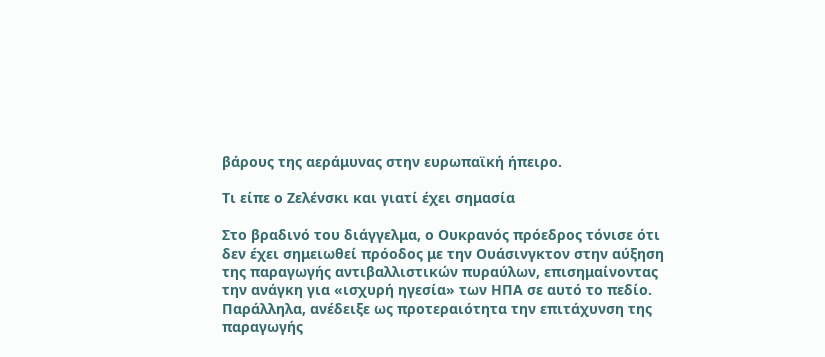βάρους της αεράμυνας στην ευρωπαϊκή ήπειρο.

Τι είπε ο Ζελένσκι και γιατί έχει σημασία

Στο βραδινό του διάγγελμα, ο Ουκρανός πρόεδρος τόνισε ότι δεν έχει σημειωθεί πρόοδος με την Ουάσινγκτον στην αύξηση της παραγωγής αντιβαλλιστικών πυραύλων, επισημαίνοντας την ανάγκη για «ισχυρή ηγεσία» των ΗΠΑ σε αυτό το πεδίο. Παράλληλα, ανέδειξε ως προτεραιότητα την επιτάχυνση της παραγωγής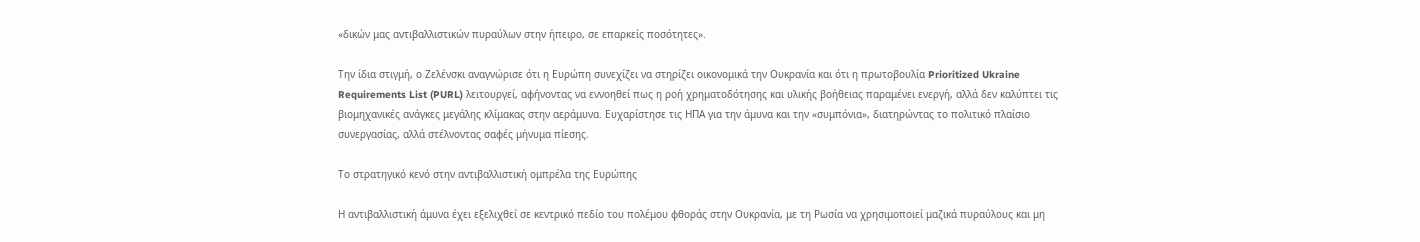«δικών μας αντιβαλλιστικών πυραύλων στην ήπειρο, σε επαρκείς ποσότητες».

Την ίδια στιγμή, ο Ζελένσκι αναγνώρισε ότι η Ευρώπη συνεχίζει να στηρίζει οικονομικά την Ουκρανία και ότι η πρωτοβουλία Prioritized Ukraine Requirements List (PURL) λειτουργεί, αφήνοντας να εννοηθεί πως η ροή χρηματοδότησης και υλικής βοήθειας παραμένει ενεργή, αλλά δεν καλύπτει τις βιομηχανικές ανάγκες μεγάλης κλίμακας στην αεράμυνα. Ευχαρίστησε τις ΗΠΑ για την άμυνα και την «συμπόνια», διατηρώντας το πολιτικό πλαίσιο συνεργασίας, αλλά στέλνοντας σαφές μήνυμα πίεσης.

Το στρατηγικό κενό στην αντιβαλλιστική ομπρέλα της Ευρώπης

Η αντιβαλλιστική άμυνα έχει εξελιχθεί σε κεντρικό πεδίο του πολέμου φθοράς στην Ουκρανία, με τη Ρωσία να χρησιμοποιεί μαζικά πυραύλους και μη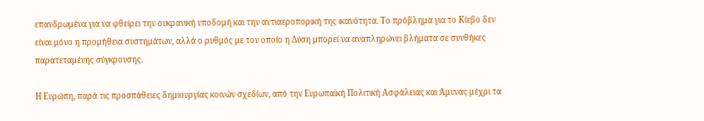επανδρωμένα για να φθείρει την ουκρανική υποδομή και την αντιαεροπορική της ικανότητα. Το πρόβλημα για το Κίεβο δεν είναι μόνο η προμήθεια συστημάτων, αλλά ο ρυθμός με τον οποίο η Δύση μπορεί να αναπληρώνει βλήματα σε συνθήκες παρατεταμένης σύγκρουσης.

Η Ευρώπη, παρά τις προσπάθειες δημιουργίας κοινών σχεδίων, από την Ευρωπαϊκή Πολιτική Ασφάλειας και Άμυνας μέχρι τα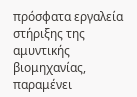πρόσφατα εργαλεία στήριξης της αμυντικής βιομηχανίας, παραμένει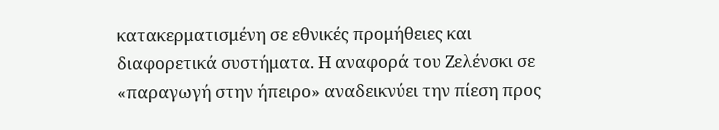κατακερματισμένη σε εθνικές προμήθειες και διαφορετικά συστήματα. Η αναφορά του Ζελένσκι σε «παραγωγή στην ήπειρο» αναδεικνύει την πίεση προς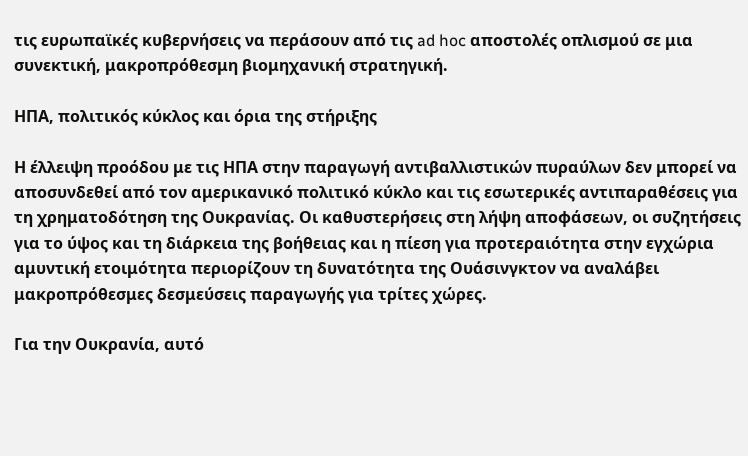τις ευρωπαϊκές κυβερνήσεις να περάσουν από τις ad hoc αποστολές οπλισμού σε μια συνεκτική, μακροπρόθεσμη βιομηχανική στρατηγική.

ΗΠΑ, πολιτικός κύκλος και όρια της στήριξης

Η έλλειψη προόδου με τις ΗΠΑ στην παραγωγή αντιβαλλιστικών πυραύλων δεν μπορεί να αποσυνδεθεί από τον αμερικανικό πολιτικό κύκλο και τις εσωτερικές αντιπαραθέσεις για τη χρηματοδότηση της Ουκρανίας. Οι καθυστερήσεις στη λήψη αποφάσεων, οι συζητήσεις για το ύψος και τη διάρκεια της βοήθειας και η πίεση για προτεραιότητα στην εγχώρια αμυντική ετοιμότητα περιορίζουν τη δυνατότητα της Ουάσινγκτον να αναλάβει μακροπρόθεσμες δεσμεύσεις παραγωγής για τρίτες χώρες.

Για την Ουκρανία, αυτό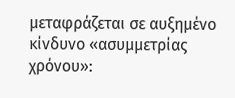μεταφράζεται σε αυξημένο κίνδυνο «ασυμμετρίας χρόνου»: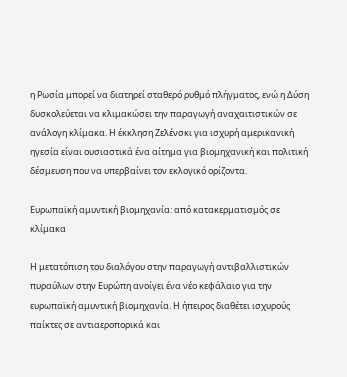η Ρωσία μπορεί να διατηρεί σταθερό ρυθμό πλήγματος, ενώ η Δύση δυσκολεύεται να κλιμακώσει την παραγωγή αναχαιτιστικών σε ανάλογη κλίμακα. Η έκκληση Ζελένσκι για ισχυρή αμερικανική ηγεσία είναι ουσιαστικά ένα αίτημα για βιομηχανική και πολιτική δέσμευση που να υπερβαίνει τον εκλογικό ορίζοντα.

Ευρωπαϊκή αμυντική βιομηχανία: από κατακερματισμός σε κλίμακα

Η μετατόπιση του διαλόγου στην παραγωγή αντιβαλλιστικών πυραύλων στην Ευρώπη ανοίγει ένα νέο κεφάλαιο για την ευρωπαϊκή αμυντική βιομηχανία. Η ήπειρος διαθέτει ισχυρούς παίκτες σε αντιαεροπορικά και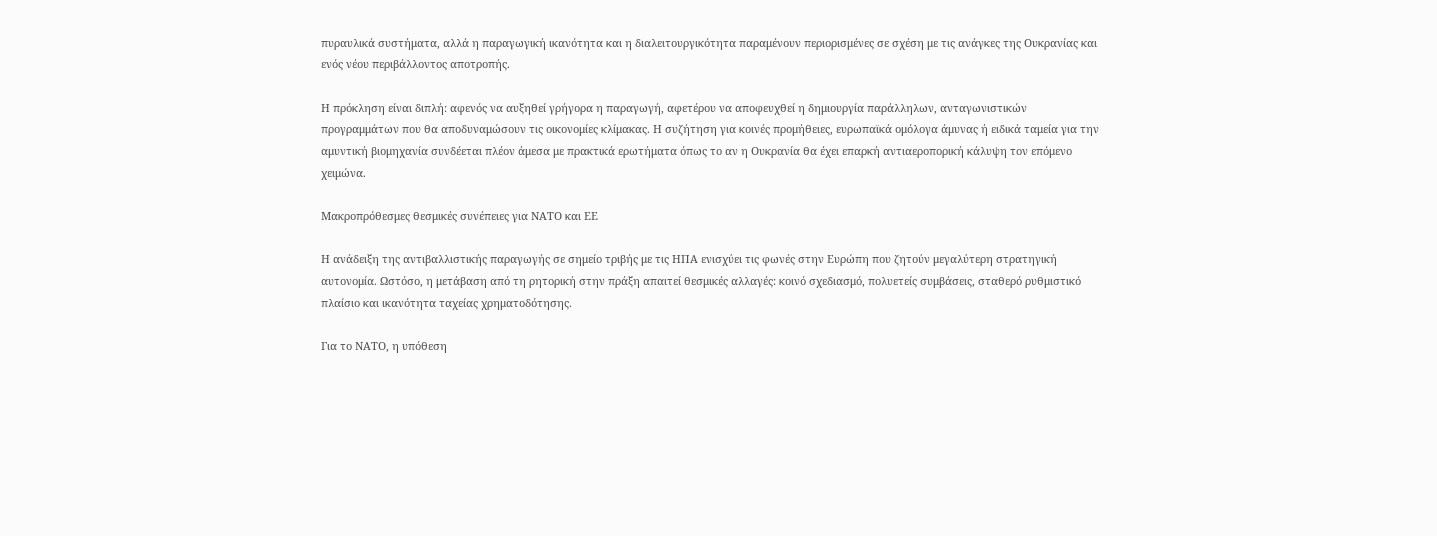πυραυλικά συστήματα, αλλά η παραγωγική ικανότητα και η διαλειτουργικότητα παραμένουν περιορισμένες σε σχέση με τις ανάγκες της Ουκρανίας και ενός νέου περιβάλλοντος αποτροπής.

Η πρόκληση είναι διπλή: αφενός να αυξηθεί γρήγορα η παραγωγή, αφετέρου να αποφευχθεί η δημιουργία παράλληλων, ανταγωνιστικών προγραμμάτων που θα αποδυναμώσουν τις οικονομίες κλίμακας. Η συζήτηση για κοινές προμήθειες, ευρωπαϊκά ομόλογα άμυνας ή ειδικά ταμεία για την αμυντική βιομηχανία συνδέεται πλέον άμεσα με πρακτικά ερωτήματα όπως το αν η Ουκρανία θα έχει επαρκή αντιαεροπορική κάλυψη τον επόμενο χειμώνα.

Μακροπρόθεσμες θεσμικές συνέπειες για ΝΑΤΟ και ΕΕ

Η ανάδειξη της αντιβαλλιστικής παραγωγής σε σημείο τριβής με τις ΗΠΑ ενισχύει τις φωνές στην Ευρώπη που ζητούν μεγαλύτερη στρατηγική αυτονομία. Ωστόσο, η μετάβαση από τη ρητορική στην πράξη απαιτεί θεσμικές αλλαγές: κοινό σχεδιασμό, πολυετείς συμβάσεις, σταθερό ρυθμιστικό πλαίσιο και ικανότητα ταχείας χρηματοδότησης.

Για το ΝΑΤΟ, η υπόθεση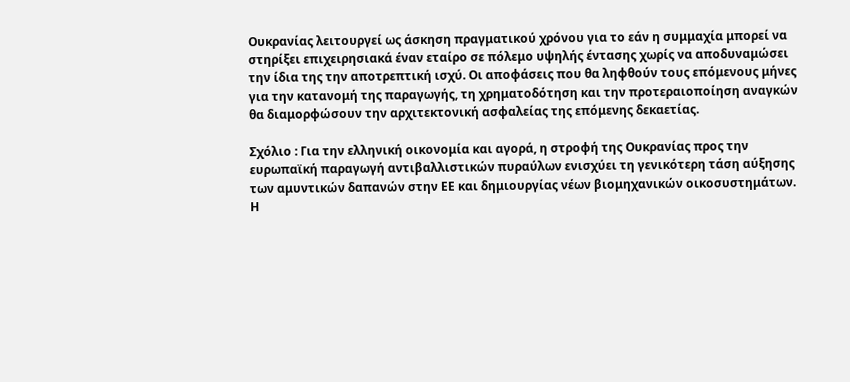Ουκρανίας λειτουργεί ως άσκηση πραγματικού χρόνου για το εάν η συμμαχία μπορεί να στηρίξει επιχειρησιακά έναν εταίρο σε πόλεμο υψηλής έντασης χωρίς να αποδυναμώσει την ίδια της την αποτρεπτική ισχύ. Οι αποφάσεις που θα ληφθούν τους επόμενους μήνες για την κατανομή της παραγωγής, τη χρηματοδότηση και την προτεραιοποίηση αναγκών θα διαμορφώσουν την αρχιτεκτονική ασφαλείας της επόμενης δεκαετίας.

Σχόλιο : Για την ελληνική οικονομία και αγορά, η στροφή της Ουκρανίας προς την ευρωπαϊκή παραγωγή αντιβαλλιστικών πυραύλων ενισχύει τη γενικότερη τάση αύξησης των αμυντικών δαπανών στην ΕΕ και δημιουργίας νέων βιομηχανικών οικοσυστημάτων. Η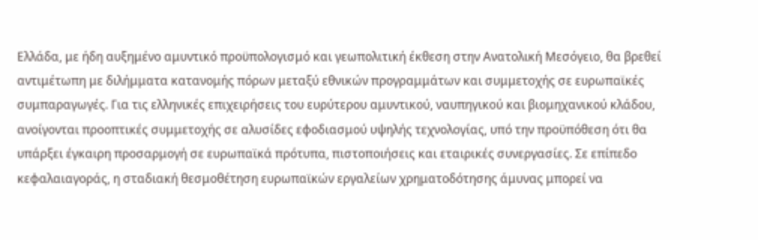Ελλάδα, με ήδη αυξημένο αμυντικό προϋπολογισμό και γεωπολιτική έκθεση στην Ανατολική Μεσόγειο, θα βρεθεί αντιμέτωπη με διλήμματα κατανομής πόρων μεταξύ εθνικών προγραμμάτων και συμμετοχής σε ευρωπαϊκές συμπαραγωγές. Για τις ελληνικές επιχειρήσεις του ευρύτερου αμυντικού, ναυπηγικού και βιομηχανικού κλάδου, ανοίγονται προοπτικές συμμετοχής σε αλυσίδες εφοδιασμού υψηλής τεχνολογίας, υπό την προϋπόθεση ότι θα υπάρξει έγκαιρη προσαρμογή σε ευρωπαϊκά πρότυπα, πιστοποιήσεις και εταιρικές συνεργασίες. Σε επίπεδο κεφαλαιαγοράς, η σταδιακή θεσμοθέτηση ευρωπαϊκών εργαλείων χρηματοδότησης άμυνας μπορεί να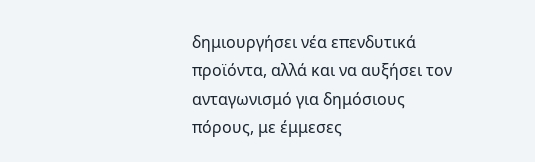δημιουργήσει νέα επενδυτικά προϊόντα, αλλά και να αυξήσει τον ανταγωνισμό για δημόσιους πόρους, με έμμεσες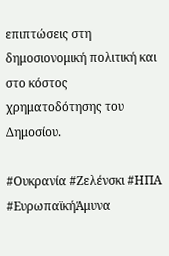επιπτώσεις στη δημοσιονομική πολιτική και στο κόστος χρηματοδότησης του Δημοσίου.

#Ουκρανία #Ζελένσκι #ΗΠΑ #ΕυρωπαϊκήΆμυνα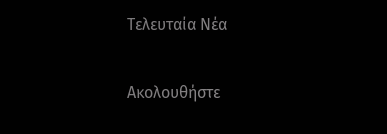Τελευταία Νέα

Ακολουθήστε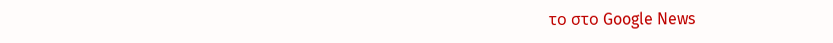το στο Google News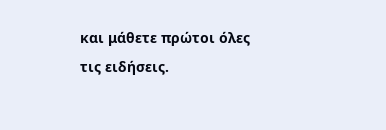και μάθετε πρώτοι όλες τις ειδήσεις.